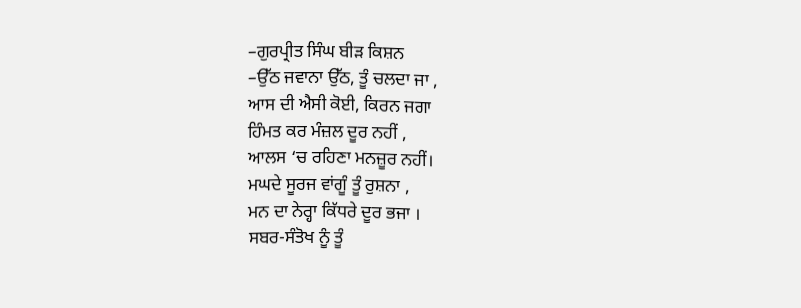–ਗੁਰਪ੍ਰੀਤ ਸਿੰਘ ਬੀੜ ਕਿਸ਼ਨ
–ਉੱਠ ਜਵਾਨਾ ਉੱਠ, ਤੂੰ ਚਲਦਾ ਜਾ ,
ਆਸ ਦੀ ਐਸੀ ਕੋਈ, ਕਿਰਨ ਜਗਾ
ਹਿੰਮਤ ਕਰ ਮੰਜ਼ਲ ਦੂਰ ਨਹੀਂ ,
ਆਲਸ ‘ਚ ਰਹਿਣਾ ਮਨਜ਼ੂਰ ਨਹੀਂ।
ਮਘਦੇ ਸੂਰਜ ਵਾਂਗੂੰ ਤੂੰ ਰੁਸ਼ਨਾ ,
ਮਨ ਦਾ ਨੇਰ੍ਹਾ ਕਿੱਧਰੇ ਦੂਰ ਭਜਾ ।
ਸਬਰ-ਸੰਤੋਖ ਨੂੰ ਤੂੰ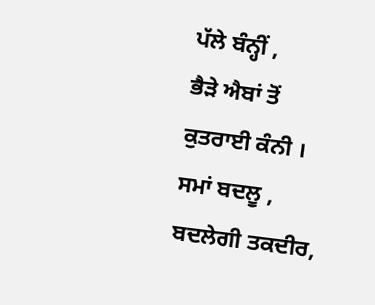ਪੱਲੇ ਬੰਨ੍ਹੀਂ ,
ਭੈੜੇ ਐਬਾਂ ਤੋਂ ਕੁਤਰਾਈ ਕੰਨੀ ।
ਸਮਾਂ ਬਦਲੂ , ਬਦਲੇਗੀ ਤਕਦੀਰ,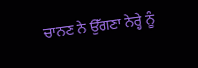ਚਾਨਣ ਨੇ ਉੱਗਣਾ ਨੇਰ੍ਹੇ ਨੂੰ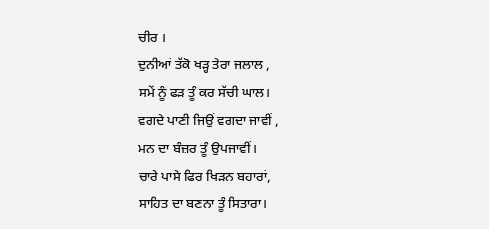ਚੀਰ ।
ਦੁਨੀਆਂ ਤੱਕੋ ਖੜ੍ਹ ਤੇਰਾ ਜਲਾਲ ,
ਸਮੇਂ ਨੂੰ ਫੜ ਤੂੰ ਕਰ ਸੱਚੀ ਘਾਲ।
ਵਗਦੇ ਪਾਣੀ ਜਿਉਂ ਵਗਦਾ ਜਾਵੀਂ ,
ਮਨ ਦਾ ਬੰਜ਼ਰ ਤੂੰ ਉਪਜਾਵੀਂ।
ਚਾਰੇ ਪਾਸੇ ਫਿਰ ਖਿੜਨ ਬਹਾਰਾਂ,
ਸਾਹਿਤ ਦਾ ਬਣਨਾ ਤੂੰ ਸਿਤਾਰਾ।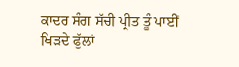ਕਾਦਰ ਸੰਗ ਸੱਚੀ ਪ੍ਰੀਤ ਤੂੰ ਪਾਈਂ
ਖਿੜਦੇ ਫੁੱਲਾਂ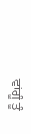ਵਾਂਗੂੰ ਤੂੰ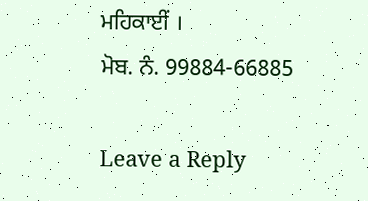ਮਹਿਕਾਈਂ ।
ਮੋਬ. ਨੰ. 99884-66885

Leave a Reply